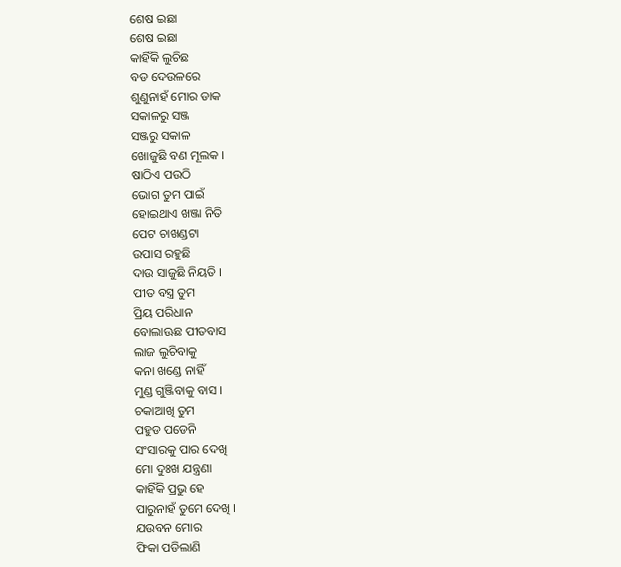ଶେଷ ଇଛା
ଶେଷ ଇଛା
କାହିଁକି ଲୁଚିଛ
ବଡ ଦେଉଳରେ
ଶୁଣୁନାହଁ ମୋର ଡାକ
ସକାଳରୁ ସଞ୍ଜ
ସଞ୍ଜରୁ ସକାଳ
ଖୋଜୁଛି ବଣ ମୂଲକ ।
ଷାଠିଏ ପଉଠି
ଭୋଗ ତୁମ ପାଇଁ
ହୋଇଥାଏ ଖଞ୍ଜା ନିତି
ପେଟ ଚାଖଣ୍ଡଟା
ଉପାସ ରହୁଛି
ଦାଉ ସାଜୁଛି ନିୟତି ।
ପୀତ ବସ୍ତ୍ର ତୁମ
ପ୍ରିୟ ପରିଧାନ
ବୋଲାଊଛ ପୀତବାସ
ଲାଜ ଲୁଚିବାକୁ
କନା ଖଣ୍ଡେ ନାହିଁ
ମୁଣ୍ଡ ଗୁଞ୍ଜିବାକୁ ବାସ ।
ଚକାଆଖି ତୁମ
ପହୁଡ ପଡେନି
ସଂସାରକୁ ପାର ଦେଖି
ମୋ ଦୁଃଖ ଯନ୍ତ୍ରଣା
କାହିଁକି ପ୍ରଭୁ ହେ
ପାରୁନାହଁ ତୁମେ ଦେଖି ।
ଯଉବନ ମୋର
ଫିକା ପଡିଲାଣି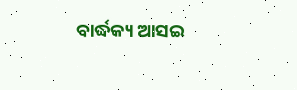ବାର୍ଦ୍ଧକ୍ୟ ଆସଇ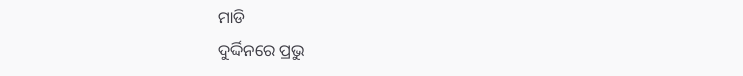ମାଡି
ଦୁର୍ଦ୍ଦିନରେ ପ୍ରଭୁ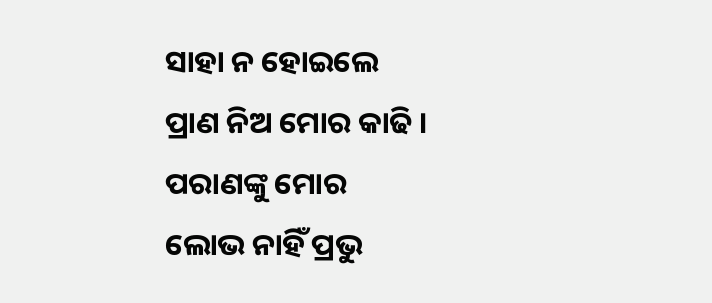ସାହା ନ ହୋଇଲେ
ପ୍ରାଣ ନିଅ ମୋର କାଢି ।
ପରାଣଙ୍କୁ ମୋର
ଲୋଭ ନାହିଁ ପ୍ରଭୁ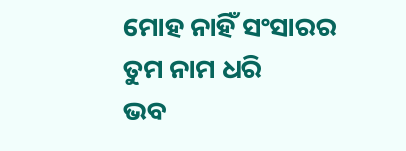ମୋହ ନାହିଁ ସଂସାରର
ତୁମ ନାମ ଧରି
ଭବ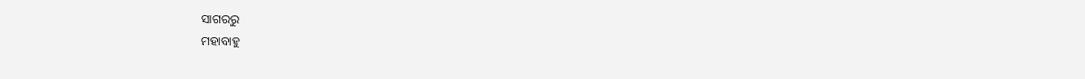ସାଗରରୁ
ମହାବାହୁ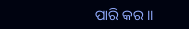ପାରି କର ।।